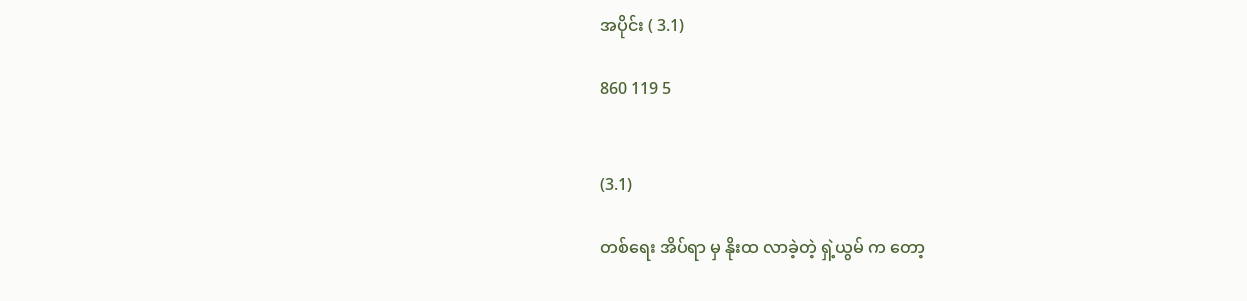အပိုင်း ( 3.1)

860 119 5


(3.1)

တစ်ရေး အိပ်ရာ မှ နိုးထ လာခဲ့တဲ့ ရှဲ့ယွမ် က တော့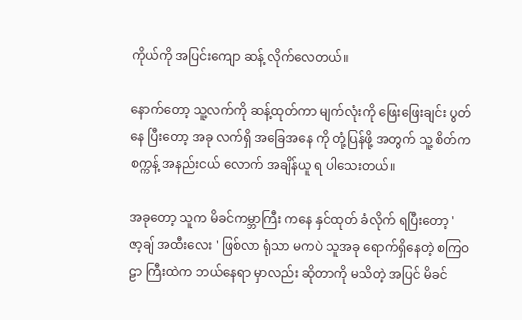ကိုယ်ကို အပြင်းကျော ဆန့် လိုက်လေတယ်။

နောက်တော့ သူ့လက်ကို ဆန့်ထုတ်ကာ မျက်လုံးကို ဖြေးဖြေးချင်း ပွတ်နေ ပြီးတော့ အခု လက်ရှိ အခြေအနေ ကို တုံ့ပြန်ဖို့ အတွက် သူ့ စိတ်က စက္ကန့် အနည်းငယ် လောက် အချိန်ယူ ရ ပါသေးတယ်။

အခုတော့ သူက မိခင်ကမ္ဘာကြီး ကနေ နှင်ထုတ် ခံလိုက် ရပြီးတော့ ' ဇာ့ချ် အထီးလေး ' ဖြစ်လာ ရုံသာ မကပဲ သူအခု ရောက်ရှိနေတဲ့ စကြဝဠာ ကြီးထဲက ဘယ်နေရာ မှာလည်း ဆိုတာကို မသိတဲ့ အပြင် မိခင်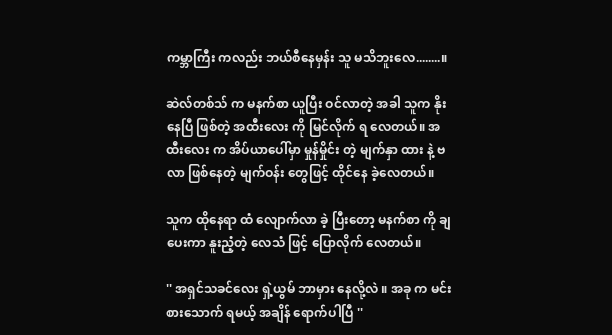ကမ္ဘာကြီး ကလည်း ဘယ်စီနေမှန်း သူ မသိဘူးလေ........။

ဆဲလ်တစ်သ် က မနက်စာ ယူပြီး ဝင်လာတဲ့ အခါ သူက နိုးနေပြီ ဖြစ်တဲ့ အထီးလေး ကို မြင်လိုက် ရ လေတယ်။ အထီးလေး က အိပ်ယာပေါ်မှာ မှုန်မှိုင်း တဲ့ မျက်နှာ ထား နဲ့ ဗလာ ဖြစ်နေတဲ့ မျက်ဝန်း တွေဖြင့် ထိုင်နေ ခဲ့လေတယ်။

သူက ထိုနေရာ ထံ လျောက်လာ ခဲ့ ပြီးတော့ မနက်စာ ကို ချပေးကာ နူးညံ့တဲ့ လေသံ ဖြင့် ပြောလိုက် လေတယ်။

'' အရှင်သခင်လေး ရှဲ့ယွမ် ဘာမှား နေလို့လဲ ။ အခု က မင်း စားသောက် ရမယ့် အချိန် ရောက်ပါပြီ ''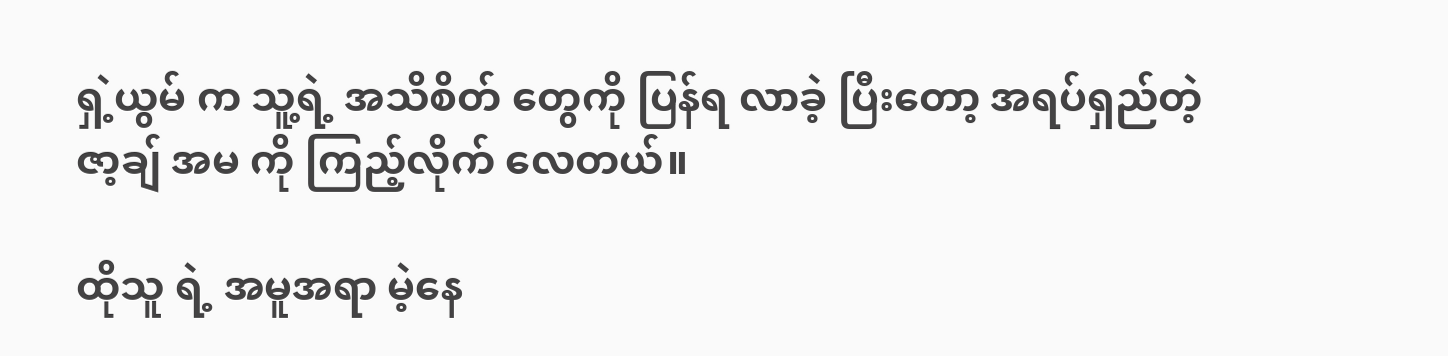ရှဲ့ယွမ် က သူ့ရဲ့ အသိစိတ် တွေကို ပြန်ရ လာခဲ့ ပြီးတော့ အရပ်ရှည်တဲ့ ဇာ့ချ် အမ ကို ကြည့်လိုက် လေတယ်။

ထိုသူ ရဲ့ အမူအရာ မဲ့နေ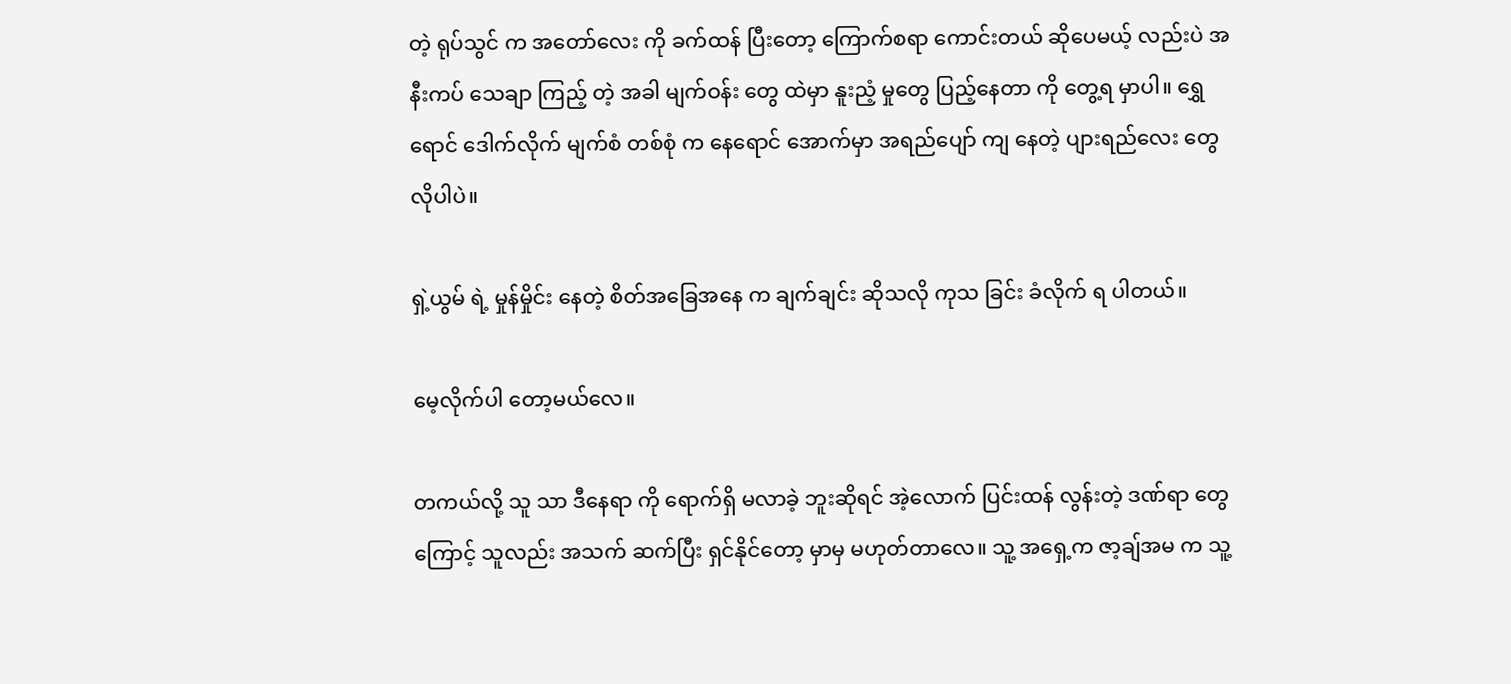တဲ့ ရုပ်သွင် က အတော်လေး ကို ခက်ထန် ပြီးတော့ ကြောက်စရာ ကောင်းတယ် ဆိုပေမယ့် လည်းပဲ အနီးကပ် သေချာ ကြည့် တဲ့ အခါ မျက်ဝန်း တွေ ထဲမှာ နူးညံ့ မှုတွေ ပြည့်နေတာ ကို တွေ့ရ မှာပါ။ ရွှေရောင် ဒေါက်လိုက် မျက်စံ တစ်စုံ က နေရောင် အောက်မှာ အရည်ပျော် ကျ နေတဲ့ ပျားရည်လေး တွေ လိုပါပဲ။

ရှဲ့ယွမ် ရဲ့ မှုန်မှိုင်း နေတဲ့ စိတ်အခြေအနေ က ချက်ချင်း ဆိုသလို ကုသ ခြင်း ခံလိုက် ရ ပါတယ်။

မေ့လိုက်ပါ တော့မယ်လေ။

တကယ်လို့ သူ သာ ဒီနေရာ ကို ရောက်ရှိ မလာခဲ့ ဘူးဆိုရင် အဲ့လောက် ပြင်းထန် လွန်းတဲ့ ဒဏ်ရာ တွေကြောင့် သူလည်း အသက် ဆက်ပြီး ရှင်နိုင်တော့ မှာမှ မဟုတ်တာလေ။ သူ့ အရှေ့က ဇာ့ချ်အမ က သူ့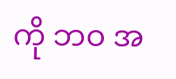ကို ဘဝ အ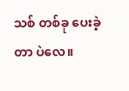သစ် တစ်ခု ပေးခဲ့တာ ပဲလေ။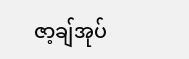ဇာ့ချ်အုပ်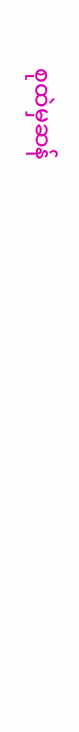စုထဲမှဆန်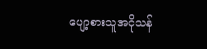ပျော့စားသူအငိုသန်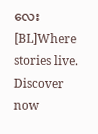လေး [BL]Where stories live. Discover now